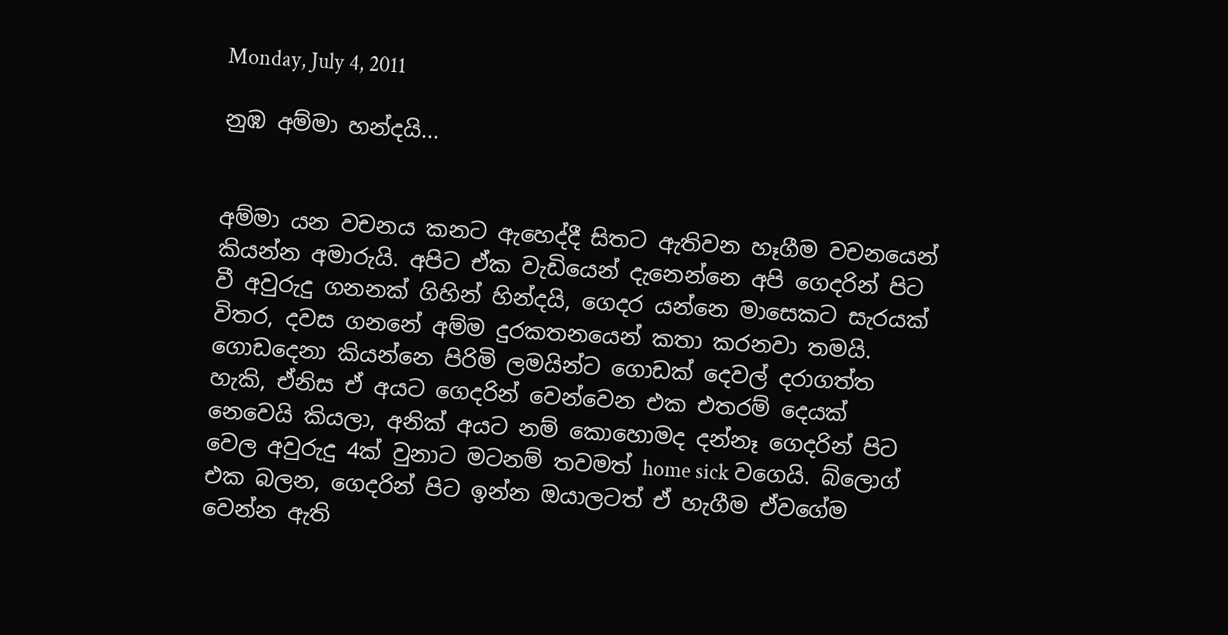Monday, July 4, 2011

නුඹ අම්මා හන්දයි...


අම්මා යන වචනය කනට ඇහෙද්දී සිතට ඇතිවන හෑගීම වචනයෙන් කියන්න අමාරුයි. අපිට ඒක වැඩියෙන් දැනෙන්නෙ අපි ගෙදරින් පිට වී අවුරුදු ගනනක් ගිහින් හින්දයි, ගෙදර යන්නෙ මාසෙකට සැරයක් විතර, දවස ගනනේ අම්ම දුරකතනයෙන් කතා කරනවා තමයි. ගොඩදෙනා කියන්නෙ පිරිමි ලමයින්ට ගොඩක් දෙවල් දරාගත්ත හැකි, ඒනිස ඒ අයට ගෙදරින් වෙන්වෙන එක එතරම් දෙයක් නෙවෙයි කියලා, අනික් අයට නම් කොහොමද දන්නෑ ගෙදරින් පිට වෙල අවුරුදු 4ක් වුනාට මටනම් තවමත් home sick වගෙයි. බ්ලොග් එක බලන, ගෙදරින් පිට ඉන්න ඔයාලටත් ඒ හැගීම ඒවගේම වෙන්න ඇති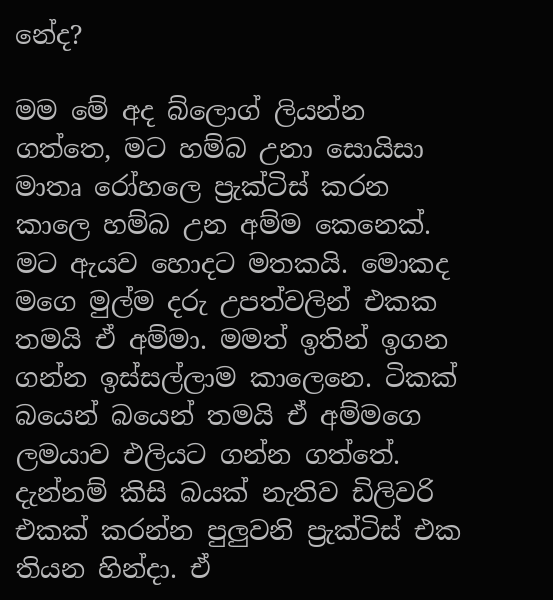නේද?

මම මේ අද බ්ලොග් ලියන්න ගත්තෙ, මට හම්බ උනා සොයිසා මාතෘ රෝහලෙ ප්‍රැක්ටිස් කරන කාලෙ හම්බ උන අම්ම කෙනෙක්. මට ඇයව හොදට මතකයි. මොකද මගෙ මුල්ම දරු උපත්වලින් එකක තමයි ඒ අම්මා. මමත් ඉතින් ඉගන ගන්න ඉස්සල්ලාම කාලෙනෙ. ටිකක් බයෙන් බයෙන් තමයි ඒ අම්මගෙ ලමයාව එලියට ගන්න ගත්තේ. දැන්නම් කිසි බයක් නැතිව ඩිලිවරි එකක් කරන්න පුලුවනි ප්‍රැක්ටිස් එක තියන හින්දා. ඒ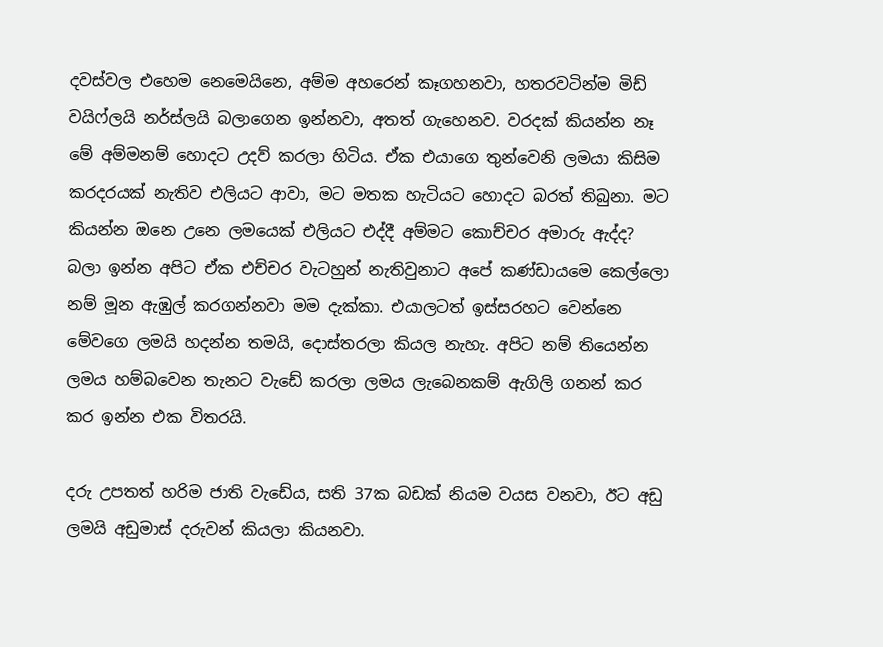දවස්වල එහෙම නෙමෙයිනෙ, අම්ම අහරෙන් කෑගහනවා, හතරවටින්ම මිඩ් වයිෆ්ලයි නර්ස්ලයි බලාගෙන ඉන්නවා, අතත් ගැහෙනව. වරදක් කියන්න නෑ මේ අම්මනම් හොදට උදව් කරලා හිටිය. ඒක එයාගෙ තුන්වෙනි ලමයා කිසිම කරදරයක් නැතිව එලියට ආවා, මට මතක හැටියට හොදට බරත් තිබුනා. මට කියන්න ඔනෙ උනෙ ලමයෙක් එලියට එද්දී අම්මට කොච්චර අමාරු ඇද්ද? බලා ඉන්න අපිට ඒක එච්චර වැටහුන් නැතිවුනාට අපේ කණ්ඩායමෙ කෙල්ලො නම් මූන ඇඹුල් කරගන්නවා මම දැක්කා. එයාලටත් ඉස්සරහට වෙන්නෙ මේවගෙ ලමයි හදන්න තමයි, දොස්තරලා කියල නැහැ. අපිට නම් තියෙන්න ලමය හම්බවෙන තැනට වැඩේ කරලා ලමය ලැබෙනකම් ඇගිලි ගනන් කර කර ඉන්න එක විතරයි.

දරු උපතත් හරිම ජාති වැඩේය, සති 37ක බඩක් නියම වයස වනවා, ඊට අඩු ලමයි අඩුමාස් දරුවන් කියලා කියනවා.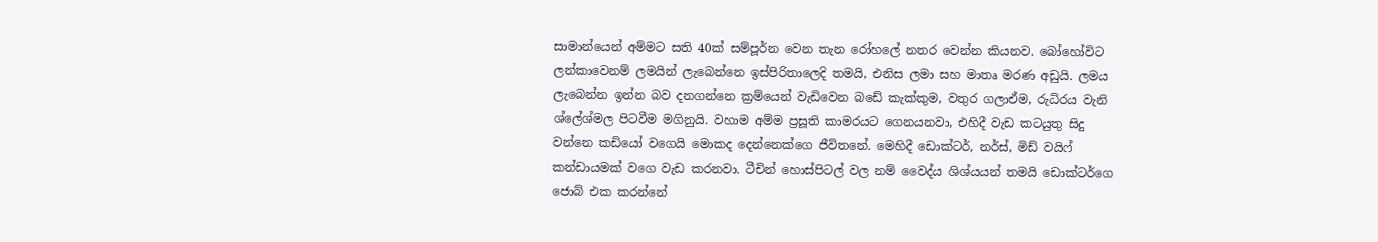සාමාන්යෙන් අම්මට සති 40ක් සම්පූර්න වෙන තැන රෝහලේ නතර වෙන්න කියනව. බෝහෝවිට ලන්කාවෙනම් ලමයින් ලැබෙන්නෙ ඉස්පිරිතාලෙදි තමයි, එනිස ලමා සහ මාතෘ මරණ අඩුයි. ලමය ලැබෙන්න ඉන්න බව දනගන්නෙ ක්‍රම්යෙන් වැඩිවෙන බඩේ කැක්කුම, වතුර ගලාඒම, රුධිරය වැනි ශ්ලේශ්මල පිටවීම මගිනුයි. වහාම අම්ම ප්‍රසූති කාමරයට ගෙනයනවා, එහිදී වැඩ කටයුතු සිදු වන්නෙ කඩියෝ වගෙයි මොකද දෙන්නෙක්ගෙ ජීවිතනේ. මෙහිදී ඩොක්ටර්, නර්ස්, මිඩ් වයිෆ් කන්ඩායමක් වගෙ වැඩ කරනවා. ටීචින් හොස්පිටල් වල නම් වෛද්ය ශිශ්යයන් තමයි ඩොක්ටර්ගෙ ජොබ් එක කරන්නේ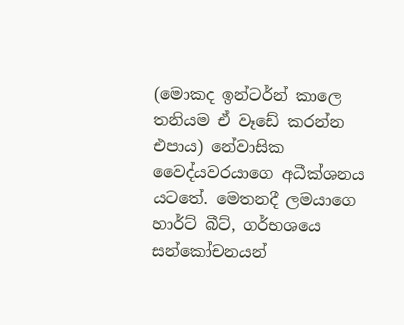(මොකද ඉන්ටර්න් කාලෙ තනියම ඒ වෑඩේ කරන්න එපාය) නේවාසික වෛද්යවරයාගෙ අධීක්ශනය යටතේ. මෙතනදී ලමයාගෙ හාර්ට් බීට්, ගර්භශයෙ සන්කෝචනයන්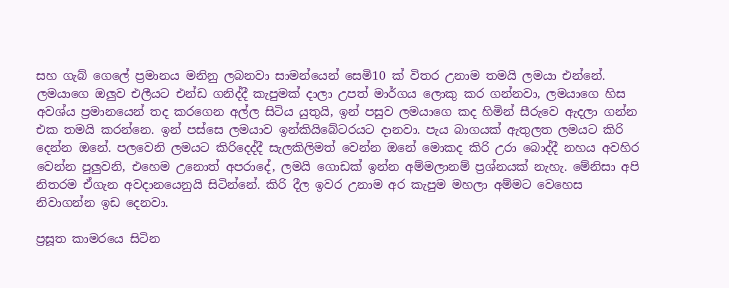සහ ගැබ් ගෙලේ ප්‍රමානය මනිනු ලබනවා සාමන්යෙන් සෙමි10 ක් විතර උනාම තමයි ලමයා එන්නේ. ලමයාගෙ ඔලුව එලීයට එන්ඩ ගනිද්දී කැපුමක් දාලා උපත් මාර්ගය ලොකු කර ගන්නවා, ලමයාගෙ හිස අවශ්ය ප්‍රමානයෙන් තද කරගෙන අල්ල සිටිය යුතුයි, ඉන් පසුව ලමයාගෙ කද හිමින් සීරුවෙ ඇදලා ගන්න එක තමයි කරන්නෙ. ඉන් පස්සෙ ලමයාව ඉන්කියිබේටරයට දානවා. පැය බාගයක් ඇතුලත ලමයට කිරි දෙන්න ඔනේ. පලවෙනි ලමයට කිරිදෙද්දී සැලකිලිමත් වෙන්න ඔනේ මොකද කිරි උරා බොද්දී නහය අවහිර වෙන්න පුලුවනි, එහෙම උනොත් අපරාදේ, ලමයි ගොඩක් ඉන්න අම්මලානම් ප්‍රශ්නයක් නැහැ. මේනිසා අපි නිතරම ඒගැන අවදානයෙනුයි සිටින්නේ. කිරි දීල ඉවර උනාම අර කැපුම මහලා අම්මට වෙහෙස නිවාගන්න ඉඩ දෙනවා.

ප්‍රසූත කාමරයෙ සිටින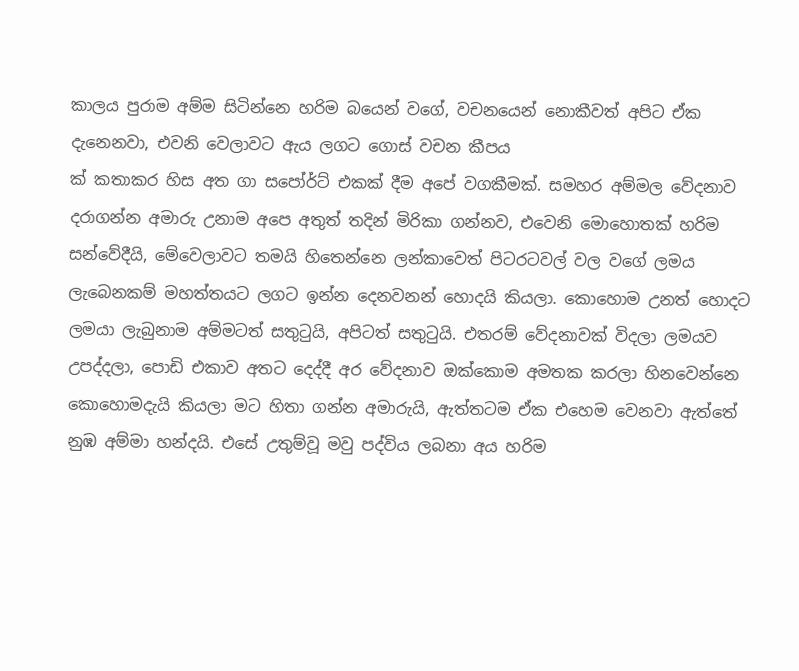කාලය පුරාම අම්ම සිටින්නෙ හරිම බයෙන් වගේ, වචනයෙන් නොකීවත් අපිට ඒක දැනෙනවා, එවනි වෙලාවට ඇය ලගට ගොස් වචන කීපය
ක් කතාකර හිස අත ගා සපෝර්ට් එකක් දීම අපේ වගකීමක්. සමහර අම්මල වේදනාව දරාගන්න අමාරු උනාම අපෙ අතුත් තදින් මිරිකා ගන්නව, එවෙනි මොහොතක් හරිම සන්වේදීයි, මේවෙලාවට තමයි හිතෙන්නෙ ලන්කාවෙත් පිටරටවල් වල වගේ ලමය ලැබෙනකම් මහත්තයට ලගට ඉන්න දෙනවනන් හොදයි කියලා. කොහොම උනත් හොදට ලමයා ලැබුනාම අම්මටත් සතුටුයි, අපිටත් සතුටුයි. එතරම් වේදනාවක් විදලා ලමයව උපද්දලා, පොඩි එකාව අතට දෙද්දී අර වේදනාව ඔක්කොම අමතක කරලා හිනවෙන්නෙ කොහොමදැයි කියලා මට හිතා ගන්න අමාරුයි, ඇත්තටම ඒක එහෙම වෙනවා ඇත්තේ නුඹ අම්මා හන්දයි. එසේ උතුම්වූ මවු පද්විය ලබනා අය හරිම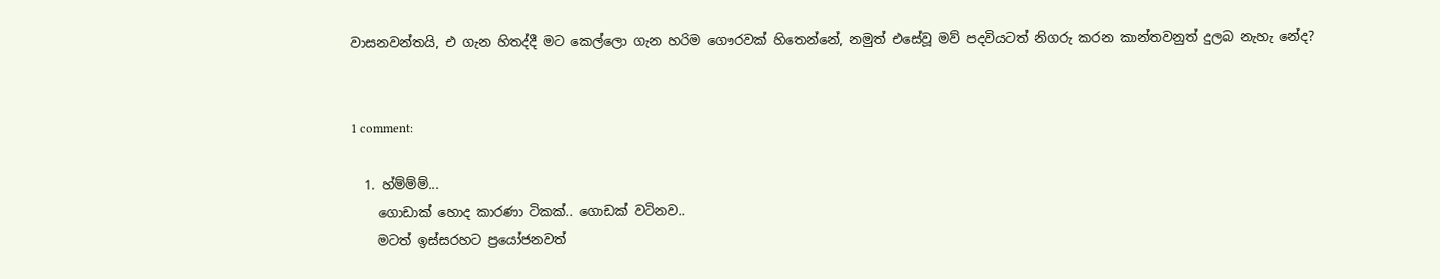වාසනවන්තයි, එ ගැන හිතද්දී මට කෙල්ලො ගැන හරිම ගෞරවක් හිතෙන්නේ, නමුත් එසේවූ මව් පදවියටත් නිගරු කරන කාන්තවනුත් දුලබ නැහැ නේද?


1 comment:

  1. හ්ම්ම්ම්...
    ගොඩාක් හොද කාරණා ටිකක්.. ගොඩක් වටිනව..
    මටත් ඉස්සරහට ප්‍රයෝජනවත්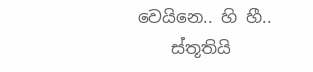වෙයිනෙ.. හි හී..
    ස්තූතියි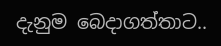දැනුම බෙදාගත්තාට..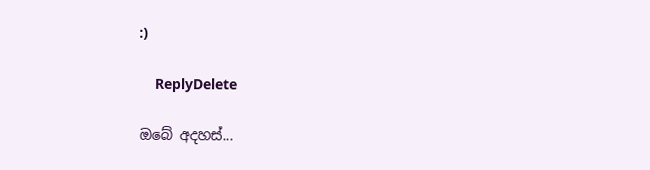:)

    ReplyDelete

ඔබේ අදහස්...